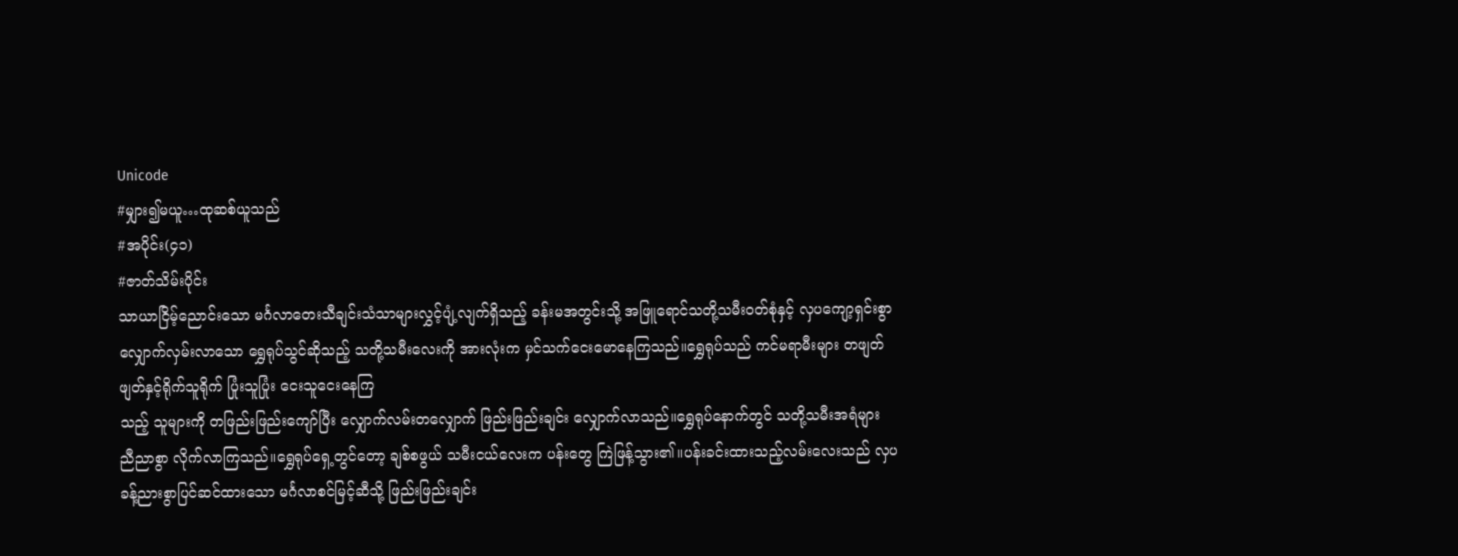Unicode
#မျှား၍မယူ…ထုဆစ်ယူသည်
#အပိုင်း(၄၁)
#ဇာတ်သိမ်းပိုင်း
သာယာငြိမ့်ညောင်းသော မင်္ဂလာတေးသီချင်းသံသာများလွှင့်ပျံ့လျက်ရှိသည့် ခန်းမအတွင်းသို့ အဖြူရောင်သတို့သမီးဝတ်စုံနှင့် လှပကျော့ရှင်းစွာလျှောက်လှမ်းလာသော ရွှေရုပ်သွင်ဆိုသည့် သတို့သမီးလေးကို အားလုံးက မှင်သက်ငေးမောနေကြသည်။ရွှေရုပ်သည် ကင်မရာမီးများ တဖျတ်ဖျတ်နှင့်ရိုက်သူရိုက် ပြုံးသူပြုံး ငေးသူငေးနေကြ
သည့် သူများကို တဖြည်းဖြည်းကျော်ပြီး လျှောက်လမ်းတလျှောက် ဖြည်းဖြည်းချင်း လျှောက်လာသည်။ရွှေရုပ်နောက်တွင် သတို့သမီးအရံများ ညီညာစွာ လိုက်လာကြသည်။ရွှေရုပ်ရှေ့တွင်တော့ ချစ်စဖွယ် သမီးငယ်လေးက ပန်းတွေ ကြဲဖြန့်သွား၏။ပန်းခင်းထားသည့်လမ်းလေးသည် လှပခန့်ညားစွာပြင်ဆင်ထားသော မင်္ဂလာစင်မြင့်ဆီသို့ ဖြည်းဖြည်းချင်း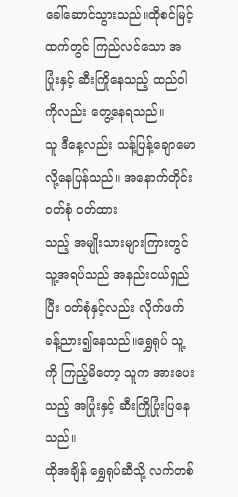ခေါ်ဆောင်သွားသည်။ထိုစင်မြင့်ထက်တွင် ကြည်လင်သော အပြုံးနှင့် ဆီးကြိုနေသည့် ထည်ဝါကိုလည်း တွေ့နေရသည်။
သူ ဒီနေ့လည်း သန့်ပြန့်ချောမောလို့နေပြန်သည်။ အနောက်တိုင်းဝတ်စုံ ဝတ်ထား
သည့် အမျိုးသားများကြားတွင် သူ့အရပ်သည် အနည်းငယ်ရှည်ပြီး ဝတ်စုံနှင့်လည်း လိုက်ဖက်ခန့်ညား၍နေသည်။ရွှေရုပ် သူ့ကို ကြည့်မိတော့ သူက အားပေးသည့် အပြုံးနှင့် ဆီးကြိုပြုံးပြနေသည်။
ထိုအချိန် ရွှေရုပ်ဆီသို့ လက်တစ်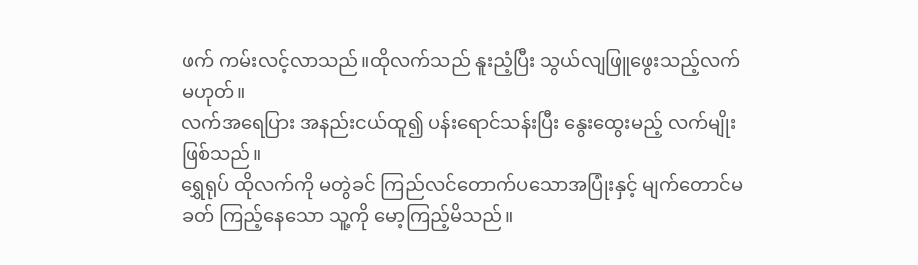ဖက် ကမ်းလင့်လာသည်။ထိုလက်သည် နူးညံ့ပြီး သွယ်လျဖြူဖွေးသည့်လက်မဟုတ်။
လက်အရေပြား အနည်းငယ်ထူ၍ ပန်းရောင်သန်းပြီး နွေးထွေးမည့် လက်မျိုးဖြစ်သည်။
ရွှေရုပ် ထိုလက်ကို မတွဲခင် ကြည်လင်တောက်ပသောအပြုံးနှင့် မျက်တောင်မခတ် ကြည့်နေသော သူ့ကို မော့ကြည့်မိသည်။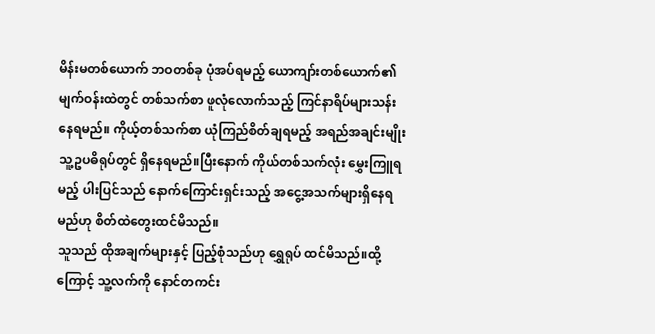မိန်းမတစ်ယောက် ဘဝတစ်ခု ပုံအပ်ရမည့် ယောကျာ်းတစ်ယောက်၏ မျက်ဝန်းထဲတွင် တစ်သက်စာ ဖူလုံလောက်သည့် ကြင်နာရိပ်များသန်းနေရမည်။ ကိုယ့်တစ်သက်စာ ယုံကြည်စိတ်ချရမည့် အရည်အချင်းမျိုး သူ့ဥပဓိရုပ်တွင် ရှိနေရမည်။ပြီးနောက် ကိုယ်တစ်သက်လုံး မွှေးကြူရမည့် ပါးပြင်သည် နောက်ကြောင်းရှင်းသည့် အငွေ့အသက်များရှိနေရမည်ဟု စိတ်ထဲတွေးထင်မိသည်။
သူသည် ထိုအချက်များနှင့် ပြည့်စုံသည်ဟု ရွှေရုပ် ထင်မိသည်။ထို့ကြောင့် သူ့လက်ကို နောင်တကင်း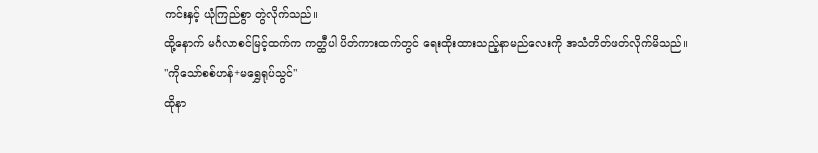ကင်းနှင့် ယုံကြည်စွာ တွဲလိုက်သည်။
ထို့နောက် မင်္ဂလာစင်မြင့်ထက်က ကတ္ထီပါ ပိတ်ကားထက်တွင် ရေးထိုးထားသည့်နာမည်လေးကို အသံတိတ်ဖတ်လိုက်မိသည်။
"ကိုသော်စစ်ဟန်+မရွှေရုပ်သွင်"
ထိုနာ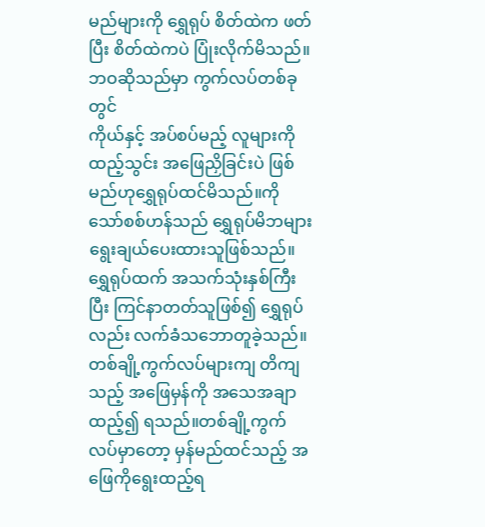မည်များကို ရွှေရုပ် စိတ်ထဲက ဖတ်ပြီး စိတ်ထဲကပဲ ပြုံးလိုက်မိသည်။
ဘဝဆိုသည်မှာ ကွက်လပ်တစ်ခုတွင်
ကိုယ်နှင့် အပ်စပ်မည့် လူများကို ထည့်သွင်း အဖြေညှိခြင်းပဲ ဖြစ်မည်ဟုရွှေရုပ်ထင်မိသည်။ကိုသော်စစ်ဟန်သည် ရွှေရုပ်မိဘများ ရွေးချယ်ပေးထားသူဖြစ်သည်။ ရွှေရုပ်ထက် အသက်သုံးနှစ်ကြီးပြီး ကြင်နာတတ်သူဖြစ်၍ ရွှေရုပ်လည်း လက်ခံသဘောတူခဲ့သည်။
တစ်ချို့ကွက်လပ်များကျ တိကျသည့် အဖြေမှန်ကို အသေအချာထည့်၍ ရသည်။တစ်ချို့ကွက်လပ်မှာတော့ မှန်မည်ထင်သည့် အဖြေကိုရွေးထည့်ရ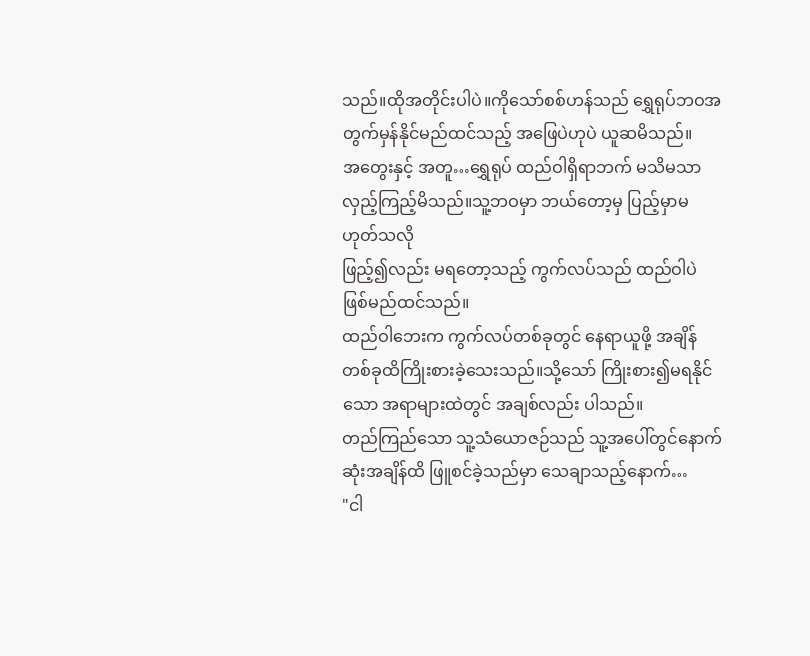သည်။ထိုအတိုင်းပါပဲ။ကိုသော်စစ်ဟန်သည် ရွှေရုပ်ဘဝအတွက်မှန်နိုင်မည်ထင်သည့် အဖြေပဲဟုပဲ ယူဆမိသည်။
အတွေးနှင့် အတူ…ရွှေရုပ် ထည်ဝါရှိရာဘက် မသိမသာလှည့်ကြည့်မိသည်။သူ့ဘဝမှာ ဘယ်တော့မှ ပြည့်မှာမဟုတ်သလို
ဖြည့်၍လည်း မရတော့သည့် ကွက်လပ်သည် ထည်ဝါပဲ ဖြစ်မည်ထင်သည်။
ထည်ဝါဘေးက ကွက်လပ်တစ်ခုတွင် နေရာယူဖို့ အချိန်တစ်ခုထိကြိုးစားခဲ့သေးသည်။သို့သော် ကြိုးစား၍မရနိုင်သော အရာများထဲတွင် အချစ်လည်း ပါသည်။
တည်ကြည်သော သူ့သံယောဇဉ်သည် သူ့အပေါ်တွင်နောက်ဆုံးအချိန်ထိ ဖြူစင်ခဲ့သည်မှာ သေချာသည့်နောက်…
"ငါ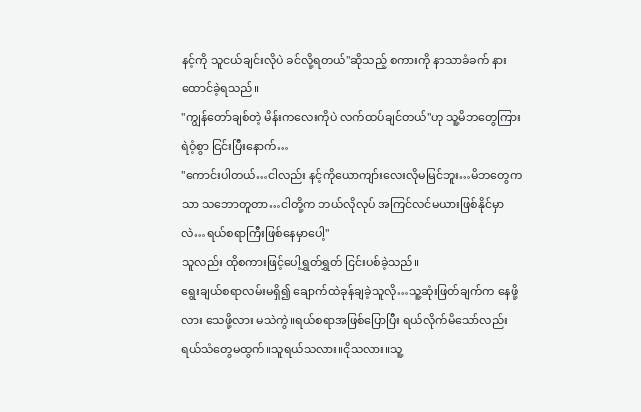နင့်ကို သူငယ်ချင်းလိုပဲ ခင်လို့ရတယ်"ဆိုသည့် စကားကို နာသာခံခက် နားထောင်ခဲ့ရသည်။
"ကျွန်တော်ချစ်တဲ့ မိန်းကလေးကိုပဲ လက်ထပ်ချင်တယ်"ဟု သူ့မိဘတွေကြား ရဲဝံ့စွာ ငြင်းပြီးနောက်…
"ကောင်းပါတယ်…ငါလည်း နင့်ကိုယောကျာ်းလေးလိုမမြင်ဘူး…မိဘတွေကသာ သဘောတူတာ…ငါတို့က ဘယ်လိုလုပ် အကြင်လင်မယားဖြစ်နိုင်မှာလဲ…ရယ်စရာကြီးဖြစ်နေမှာပေါ့"
သူလည်း ထိုစကားဖြင့်ပေါ့ရွှတ်ရွှတ် ငြင်းပစ်ခဲ့သည်။
ရွေးချယ်စရာလမ်းမရှိ၍ ချောက်ထဲခုန်ချခဲ့သူလို…သူ့ဆုံးဖြတ်ချက်က နေဖို့လား သေဖို့လား မသဲကွဲ။ရယ်စရာအဖြစ်ပြောပြီး ရယ်လိုက်မိသော်လည်း ရယ်သံတွေမထွက်။သူရယ်သလား။ငိုသလား။သူ့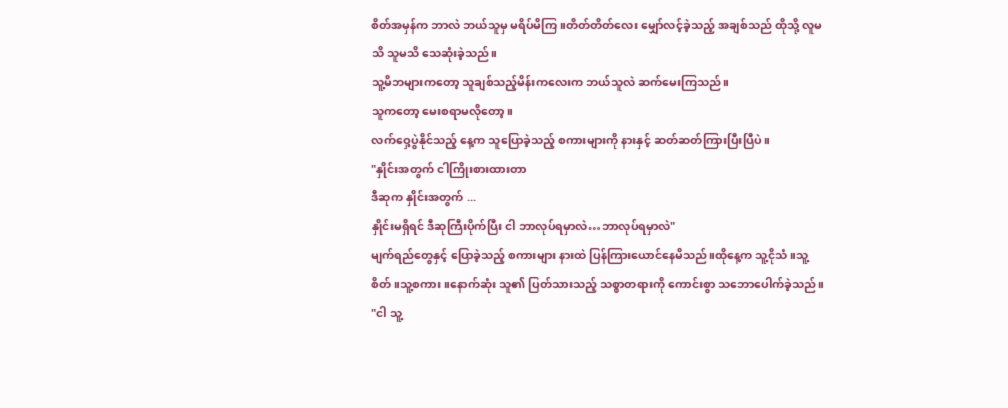စိတ်အမှန်က ဘာလဲ ဘယ်သူမှ မရိပ်မိကြ။တိတ်တိတ်လေး မျှော်လင့်ခဲ့သည့် အချစ်သည် ထိုသို့ လူမသိ သူမသိ သေဆုံးခဲ့သည်။
သူ့မိဘများကတော့ သူချစ်သည့်မိန်းကလေးက ဘယ်သူလဲ ဆက်မေးကြသည်။
သူကတော့ မေးစရာမလိုတော့။
လက်ဝှေ့ပွဲနိုင်သည့် နေ့က သူပြောခဲ့သည့် စကားများကို နားနှင့် ဆတ်ဆတ်ကြားပြီးပြီပဲ။
"နှိုင်းအတွက် ငါကြိုးစားထားတာ
ဒီဆုက နှိုင်းအတွက် ...
နှိုင်းမရှိရင် ဒီဆုကြီးပိုက်ပြီး ငါ ဘာလုပ်ရမှာလဲ…ဘာလုပ်ရမှာလဲ"
မျက်ရည်တွေနှင့် ပြောခဲ့သည့် စကားများ နားထဲ ပြန်ကြားယောင်နေမိသည်။ထိုနေ့က သူ့ငိုသံ။သူ့စိတ်။သူ့စကား။နောက်ဆုံး သူ၏ ပြတ်သားသည့် သစ္စာတရားကို ကောင်းစွာ သဘောပေါက်ခဲ့သည်။
"ငါ သူ့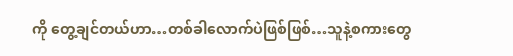ကို တွေ့ချင်တယ်ဟာ…တစ်ခါလောက်ပဲဖြစ်ဖြစ်…သူနဲ့စကားတွေ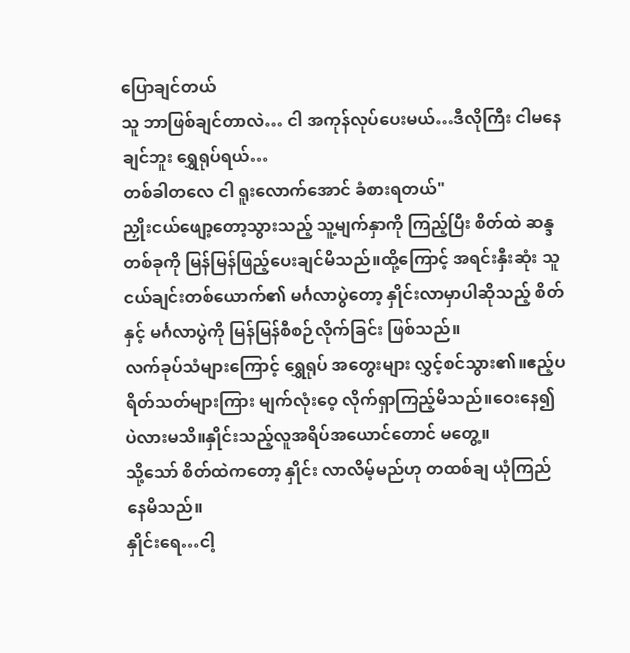ပြောချင်တယ်
သူ ဘာဖြစ်ချင်တာလဲ… ငါ အကုန်လုပ်ပေးမယ်…ဒီလိုကြီး ငါမနေချင်ဘူး ရွှေရုပ်ရယ်…
တစ်ခါတလေ ငါ ရူးလောက်အောင် ခံစားရတယ်"
ညှိုးငယ်ဖျော့တော့သွားသည့် သူ့မျက်နှာကို ကြည့်ပြီး စိတ်ထဲ ဆန္ဒတစ်ခုကို မြန်မြန်ဖြည့်ပေးချင်မိသည်။ထို့ကြောင့် အရင်းနှီးဆုံး သူငယ်ချင်းတစ်ယောက်၏ မင်္ဂလာပွဲတော့ နှိုင်းလာမှာပါဆိုသည့် စိတ်နှင့် မင်္ဂလာပွဲကို မြန်မြန်စီစဉ်လိုက်ခြင်း ဖြစ်သည်။
လက်ခုပ်သံများကြောင့် ရွှေရုပ် အတွေးများ လွှင့်စင်သွား၏။ဧည့်ပရိတ်သတ်များကြား မျက်လုံးဝေ့ လိုက်ရှာကြည့်မိသည်။ဝေးနေ၍ပဲလားမသိ။နှိုင်းသည့်လူအရိပ်အယောင်တောင် မတွေ့။
သို့သော် စိတ်ထဲကတော့ နှိုင်း လာလိမ့်မည်ဟု တထစ်ချ ယုံကြည်နေမိသည်။
နှိုင်းရေ…ငါ့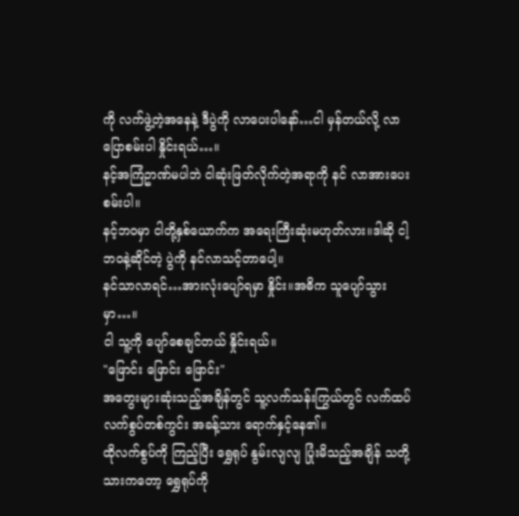ကို လက်ဖွဲ့တဲ့အနေနဲ့ ဒီပွဲကို လာပေးပါနော်…ငါ မှန်တယ်လို့ လာပြောစမ်းပါ နှိုင်းရယ်…။
နင့်အကြံဥာဏ်မပါဘဲ ငါဆုံးဖြတ်လိုက်တဲ့အရာကို နင် လာအားပေးစမ်းပါ။
နင့်ဘဝမှာ ငါတို့နှစ်ယောက်က အရေးကြီးဆုံးမဟုတ်လား။ဒါဆို ငါ့ဘဝနဲ့ဆိုင်တဲ့ ပွဲကို နင်လာသင့်တာပေါ့။
နင်သာလာရင်…အားလုံးပျော်ရမှာ နှိုင်း။အဓိက သူပျော်သွားမှာ…။
ငါ သူ့ကို ပျော်စေချင်တယ် နှိုင်းရယ်။
"ဖြောင်း ဖြောင်း ဖြောင်း"
အတွေးများဆုံးသည့်အချိန်တွင် သူ့လက်သန်းကြွယ်တွင် လက်ထပ်လက်စွပ်တစ်ကွင်း အခန့်သား ရောက်နှင့်နေ၏။
ထိုလက်စွပ်ကို ကြည့်ပြီး ရွှေရုပ် နွမ်းလျလျ ပြုံးမိသည့်အချိန် သတို့သားကတော့ ရွှေရုပ်ကို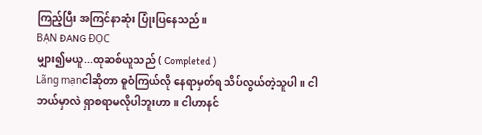ကြည့်ပြီး အကြင်နာဆုံး ပြုံးပြနေသည်။
BẠN ĐANG ĐỌC
မျှား၍မယူ...ထုဆစ်ယူသည် ( Completed )
Lãng mạnငါဆိုတာ ဓူဝံကြယ်လို နေရာမှတ်ရ သိပ်လွယ်တဲ့သူပါ။ ငါဘယ်မှာလဲ ရှာစရာမလိုပါဘူးဟာ။ ငါဟာနင်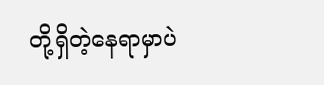တို့ရှိတဲ့နေရာမှာပဲ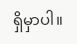ရှိမှာပါ။